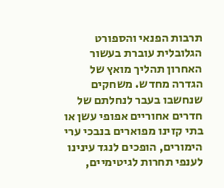תרבות הפנאי והספורט הגלובלית עוברת בעשור האחרון תהליך מואץ של הגדרה מחדש. משחקים שנחשבו בעבר לנחלתם של חדרים אחוריים אפופי עשן או בתי קזינו מפוארים בנבכי ערי הימורים, הופכים לנגד עינינו לענפי תחרות לגיטימיים,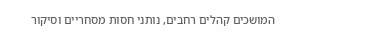המושכים קהלים רחבים, נותני חסות מסחריים וסיקור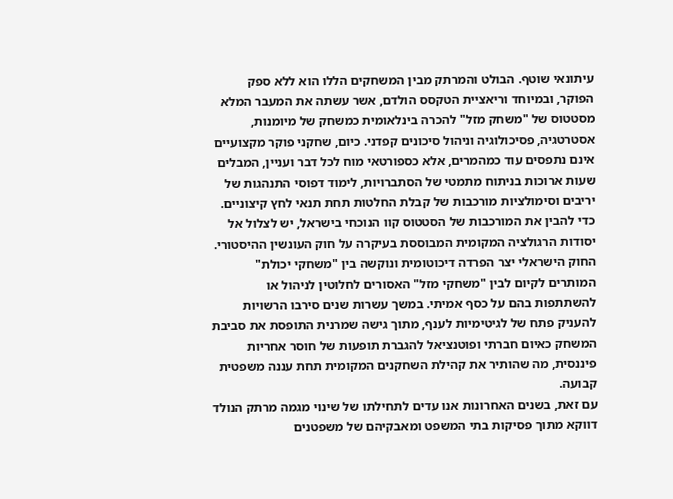עיתונאי שוטף. הבולט והמרתק מבין המשחקים הללו הוא ללא ספק הפוקר, ובמיוחד וריאציית הטקסס הולדם, אשר עשתה את המעבר המלא מסטטוס של "משחק מזל" להכרה בינלאומית כמשחק של מיומנות, אסטרטגיה, פסיכולוגיה וניהול סיכונים קפדני. כיום, שחקני פוקר מקצועיים אינם נתפסים עוד כמהמרים, אלא כספורטאי מוח לכל דבר ועניין, המבלים שעות ארוכות בניתוח מתמטי של הסתברויות, לימוד דפוסי התנהגות של יריבים וסימולציות מורכבות של קבלת החלטות תחת תנאי לחץ קיצוניים.
כדי להבין את המורכבות של הסטטוס קוו הנוכחי בישראל, יש לצלול אל יסודות הרגולציה המקומית המבוססת בעיקרה על חוק העונשין ההיסטורי. החוק הישראלי יצר הפרדה דיכוטומית ונוקשה בין "משחקי יכולת" המותרים לקיום לבין "משחקי מזל" האסורים לחלוטין לניהול או להשתתפות בהם על כסף אמיתי. במשך עשרות שנים סירבו הרשויות להעניק פתח של לגיטימיות לענף, מתוך גישה שמרנית התופסת את סביבת המשחק כאיום חברתי ופוטנציאל להגברת תופעות של חוסר אחריות פיננסית, מה שהותיר את קהילת השחקנים המקומית תחת עננה משפטית קבועה.
עם זאת, בשנים האחרונות אנו עדים לתחילתו של שינוי מגמה מרתק הנולד דווקא מתוך פסיקות בתי המשפט ומאבקיהם של משפטנים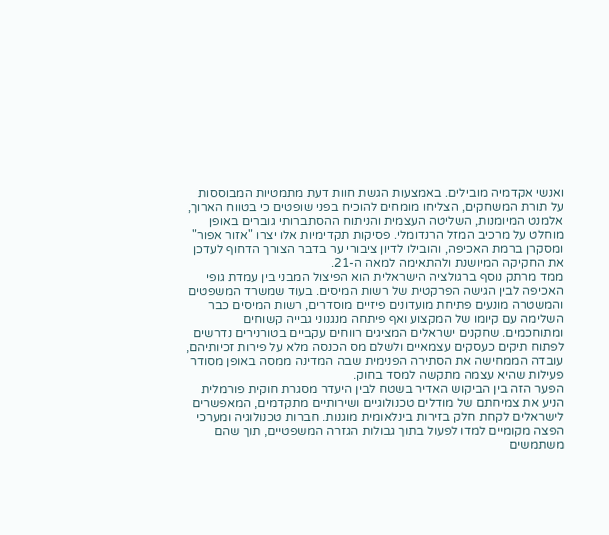ואנשי אקדמיה מובילים. באמצעות הגשת חוות דעת מתמטיות המבוססות על תורת המשחקים, הצליחו מומחים להוכיח בפני שופטים כי בטווח הארוך, אלמנט המיומנות, השליטה העצמית והניתוח ההסתברותי גוברים באופן מוחלט על מרכיב המזל הרנדומלי. פסיקות תקדימיות אלו יצרו "אזור אפור" ומסקרן ברמת האכיפה, והובילו לדיון ציבורי ער בדבר הצורך הדחוף לעדכן את החקיקה המיושנת ולהתאימה למאה ה-21.
ממד מרתק נוסף ברגולציה הישראלית הוא הפיצול המבני בין עמדת גופי האכיפה לבין הגישה הפרקטית של רשות המיסים. בעוד שמשרד המשפטים והמשטרה מונעים פתיחת מועדונים פיזיים מוסדרים, רשות המיסים כבר השלימה עם קיומו של המקצוע ואף פיתחה מנגנוני גבייה קשוחים ומתוחכמים. שחקנים ישראלים המציגים רווחים עקביים בטורנירים נדרשים לפתוח תיקים כעסקים עצמאיים ולשלם מס הכנסה מלא על פירות זכיותיהם, עובדה הממחישה את הסתירה הפנימית שבה המדינה ממסה באופן מסודר פעילות שהיא עצמה מתקשה למסד בחוק.
הפער הזה בין הביקוש האדיר בשטח לבין היעדר מסגרת חוקית פורמלית הניע את צמיחתם של מודלים טכנולוגיים ושירותיים מתקדמים, המאפשרים לישראלים לקחת חלק בזירות בינלאומית מוגנות. חברות טכנולוגיה ומערכי הפצה מקומיים למדו לפעול בתוך גבולות הגזרה המשפטיים, תוך שהם משתמשים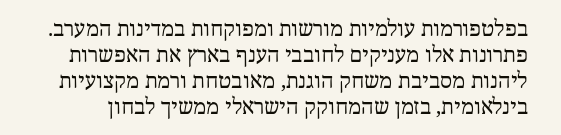בפלטפורמות עולמיות מורשות ומפוקחות במדינות המערב. פתרונות אלו מעניקים לחובבי הענף בארץ את האפשרות ליהנות מסביבת משחק הוגנת, מאובטחת ורמת מקצועיות בינלאומית, בזמן שהמחוקק הישראלי ממשיך לבחון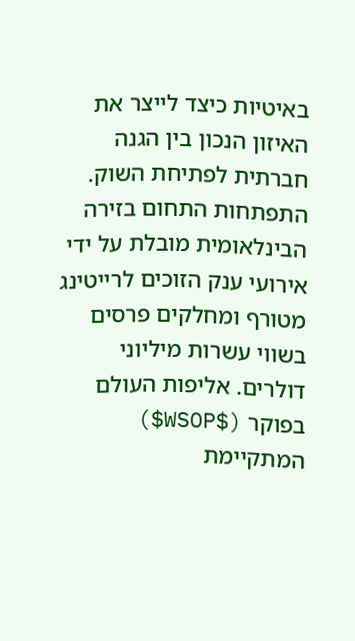באיטיות כיצד לייצר את האיזון הנכון בין הגנה חברתית לפתיחת השוק.
התפתחות התחום בזירה הבינלאומית מובלת על ידי אירועי ענק הזוכים לרייטינג מטורף ומחלקים פרסים בשווי עשרות מיליוני דולרים. אליפות העולם בפוקר ($WSOP$) המתקיימת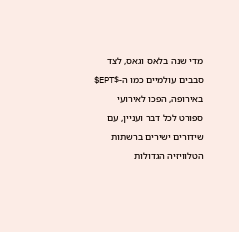מדי שנה בלאס וגאס, לצד סבבים עולמיים כמו ה-$EPT$ באירופה, הפכו לאירועי ספורט לכל דבר ועניין, עם שידורים ישירים ברשתות הטלוויזיה הגדולות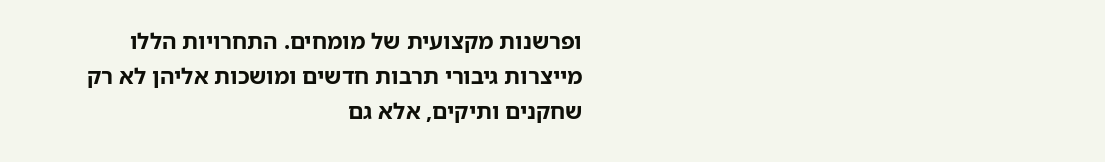ופרשנות מקצועית של מומחים. התחרויות הללו מייצרות גיבורי תרבות חדשים ומושכות אליהן לא רק שחקנים ותיקים, אלא גם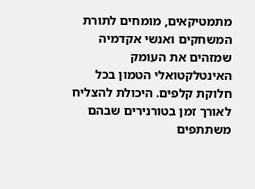מתמטיקאים, מומחים לתורת המשחקים ואנשי אקדמיה שמזהים את העומק האינטלקטואלי הטמון בכל חלוקת קלפים. היכולת להצליח לאורך זמן בטורנירים שבהם משתתפים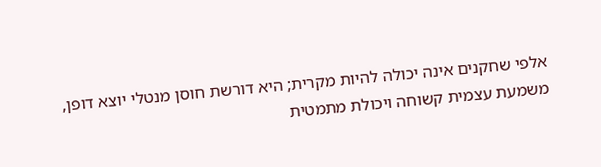אלפי שחקנים אינה יכולה להיות מקרית; היא דורשת חוסן מנטלי יוצא דופן, משמעת עצמית קשוחה ויכולת מתמטית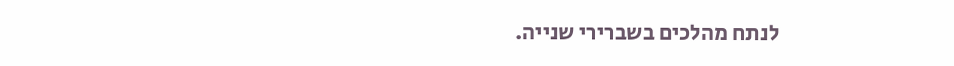לנתח מהלכים בשברירי שנייה.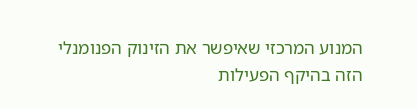המנוע המרכזי שאיפשר את הזינוק הפנומנלי הזה בהיקף הפעילות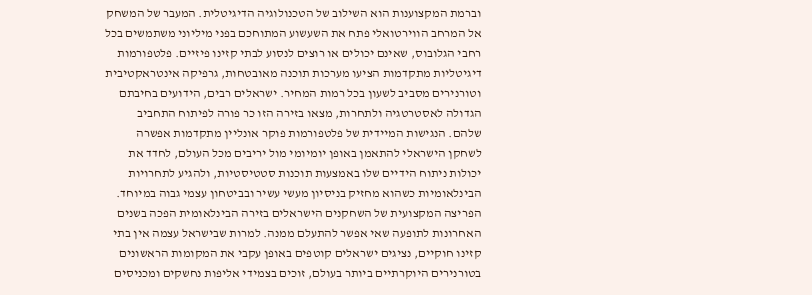וברמת המקצוענות הוא השילוב של הטכנולוגיה הדיגיטלית. המעבר של המשחק אל המרחב הווירטואלי פתח את השעשוע המתוחכם בפני מיליוני משתמשים בכל רחבי הגלובוס, שאינם יכולים או רוצים לנסוע לבתי קזינו פיזיים. פלטפורמות דיגיטליות מתקדמות הציעו מערכות תוכנה מאובטחות, גרפיקה אינטראקטיבית וטורנירים מסביב לשעון בכל רמות המחיר. ישראלים רבים, הידועים בחיבתם הגדולה לאסטרטגיה ולתחרות, מצאו בזירה הזו כר פורה לפיתוח התחביב שלהם. הנגישות המיידית של פלטפורמות פוקר אונליין מתקדמות אפשרה לשחקן הישראלי להתאמן באופן יומיומי מול יריבים מכל העולם, לחדד את יכולות ניתוח הידיים שלו באמצעות תוכנות סטטיסטיות, ולהגיע לתחרויות הבינלאומיות כשהוא מחזיק בניסיון מעשי עשיר ובביטחון עצמי גבוה במיוחד.
הפריצה המקצועית של השחקנים הישראלים בזירה הבינלאומית הפכה בשנים האחרונות לתופעה שאי אפשר להתעלם ממנה. למרות שבישראל עצמה אין בתי קזינו חוקיים, נציגים ישראלים קוטפים באופן עקבי את המקומות הראשונים בטורנירים היוקרתיים ביותר בעולם, זוכים בצמידי אליפות נחשקים ומכניסים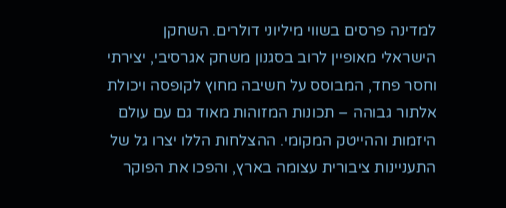למדינה פרסים בשווי מיליוני דולרים. השחקן הישראלי מאופיין לרוב בסגנון משחק אגרסיבי, יצירתי וחסר פחד, המבוסס על חשיבה מחוץ לקופסה ויכולת אלתור גבוהה – תכונות המזוהות מאוד גם עם עולם היזמות וההייטק המקומי. ההצלחות הללו יצרו גל של התעניינות ציבורית עצומה בארץ, והפכו את הפוקר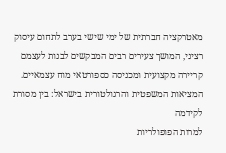מאטרקציה חברתית של ימי שישי בערב לתחום עיסוק רציני, המושך צעירים רבים המבקשים לבנות לעצמם קריירה מקצועית ומכניסה כספורטאי מוח עצמאיים.
המציאות המשפטית והרגולטורית בישראל: בין מסורת לקידמה
למרות הפופולריות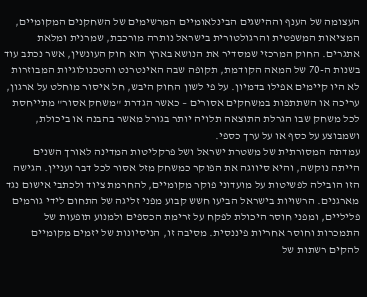העצומה של הענף וההישגים הבינלאומיים המרשימים של השחקנים המקומיים, המציאות המשפטית והרגולטורית בישראל נותרה מורכבת, שמרנית ומלאת אתגרים. החוק המרכזי שמסדיר את הנושא בארץ הוא חוק העונשין, אשר נכתב עוד בשנות ה-70 של המאה הקודמת, תקופה שבה האינטרנט והטכנולוגיות המבוזרות לא היו קיימים אפילו בדמיון. על פי לשון החוק היבש, חל איסור מוחלט על ארגון, עריכה או השתתפות במשחקים אסורים – כאשר הגדרת "משחק אסור" מתייחסת לכל משחק שבו הגרלת התוצאה תלויה יותר בגורל מאשר בהבנה או ביכולת, ושמבוצע על כסף או על ערך כספי.
עמדתה המסורתית של משטרת ישראל ושל פרקליטות המדינה לאורך השנים הייתה נוקשה, והיא סיווגה את הפוקר כמשחק מזל אסור לכל דבר ועניין. הגישה הזו הובילה לפשיטות על מועדוני פוקר מקומיים, להחרמת ציוד ולכתבי אישום נגד מארגנים. הרשויות בישראל הביעו חשש קבוע מפני זליגה של התחום לידי גורמים פליליים, ומפני חוסר היכולת לפקח על זרימת הכספים ולמנוע תופעות של התמכרות וחוסר אחריות פיננסית. מסיבה זו, הניסיונות של יזמים מקומיים להקים רשתות של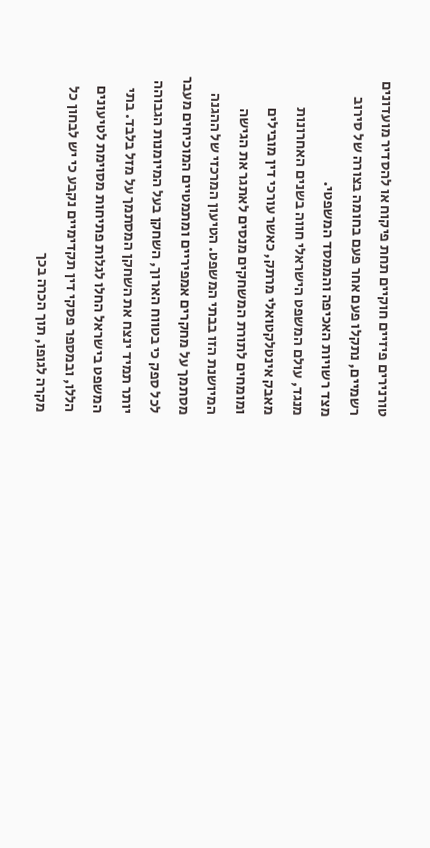טורנירים פיזיים חוקיים תחת פיקוח או להסדיר מועדונים רשמיים, נתקלו פעם אחר פעם בחומה בצורה של סירוב מצד רשויות האכיפה והממסד המשפטי.
מנגד, עולם המשפט הישראלי חווה בשנים האחרונות מאבק אינטלקטואלי מרתק, כאשר עורכי דין מובילים ומומחים לתורת המשחקים מנסים לאתגר את הגישה המיושנת הזו בבתי המשפט. הטיעון המרכזי של ההגנה מסתמך על מחקרים אמפיריים ומתמטיים המוכיחים מעבר לכל ספק כי בטווח הארוך, השחקן בעל המיומנות הגבוהה יותר תמיד ינצח את השחקן המסתמך על מזל בלבד. בתי המשפט בישראל החלו לגלות פתיחות מסוימת לטיעונים הללו, ובמספר פסקי דין תקדימיים נקבע כי יש לבחון כל מקרה לגופו, תוך הכרה בכך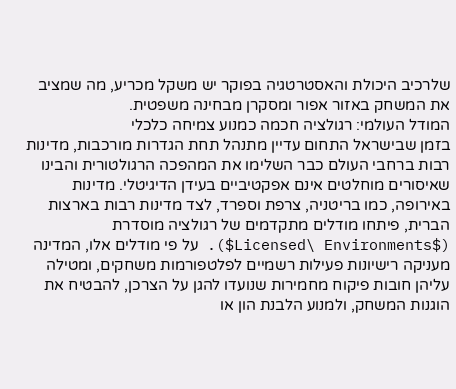שלרכיב היכולת והאסטרטגיה בפוקר יש משקל מכריע, מה שמציב את המשחק באזור אפור ומסקרן מבחינה משפטית.
המודל העולמי: רגולציה חכמה כמנוע צמיחה כלכלי
בזמן שבישראל התחום עדיין מתנהל תחת הגדרות מורכבות, מדינות רבות ברחבי העולם כבר השלימו את המהפכה הרגולטורית והבינו שאיסורים מוחלטים אינם אפקטיביים בעידן הדיגיטלי. מדינות באירופה, כמו בריטניה, צרפת וספרד, לצד מדינות רבות בארצות הברית, פיתחו מודלים מתקדמים של רגולציה מוסדרת ($Licensed\ Environments$). על פי מודלים אלו, המדינה מעניקה רישיונות פעילות רשמיים לפלטפורמות משחקים, ומטילה עליהן חובות פיקוח מחמירות שנועדו להגן על הצרכן, להבטיח את הוגנות המשחק, ולמנוע הלבנת הון או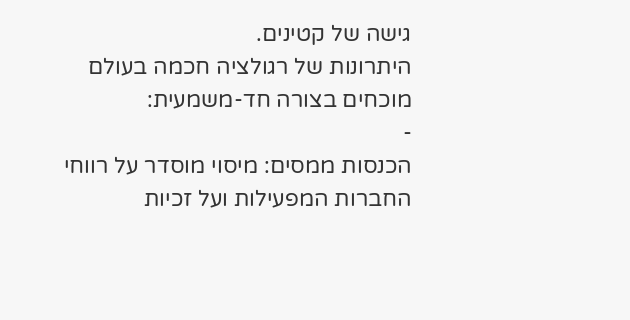גישה של קטינים.
היתרונות של רגולציה חכמה בעולם מוכחים בצורה חד-משמעית:
-
הכנסות ממסים: מיסוי מוסדר על רווחי החברות המפעילות ועל זכיות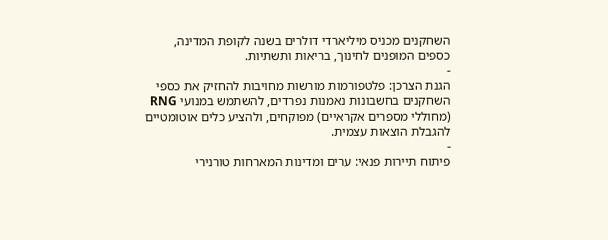השחקנים מכניס מיליארדי דולרים בשנה לקופת המדינה, כספים המופנים לחינוך, בריאות ותשתיות.
-
הגנת הצרכן: פלטפורמות מורשות מחויבות להחזיק את כספי השחקנים בחשבונות נאמנות נפרדים, להשתמש במנועי RNG (מחוללי מספרים אקראיים) מפוקחים, ולהציע כלים אוטומטיים להגבלת הוצאות עצמית.
-
פיתוח תיירות פנאי: ערים ומדינות המארחות טורנירי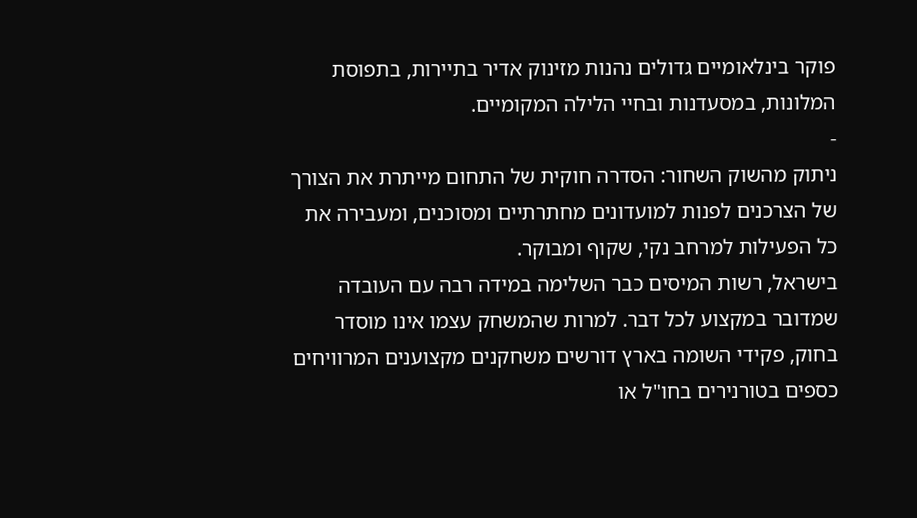פוקר בינלאומיים גדולים נהנות מזינוק אדיר בתיירות, בתפוסת המלונות, במסעדנות ובחיי הלילה המקומיים.
-
ניתוק מהשוק השחור: הסדרה חוקית של התחום מייתרת את הצורך של הצרכנים לפנות למועדונים מחתרתיים ומסוכנים, ומעבירה את כל הפעילות למרחב נקי, שקוף ומבוקר.
בישראל, רשות המיסים כבר השלימה במידה רבה עם העובדה שמדובר במקצוע לכל דבר. למרות שהמשחק עצמו אינו מוסדר בחוק, פקידי השומה בארץ דורשים משחקנים מקצוענים המרוויחים כספים בטורנירים בחו"ל או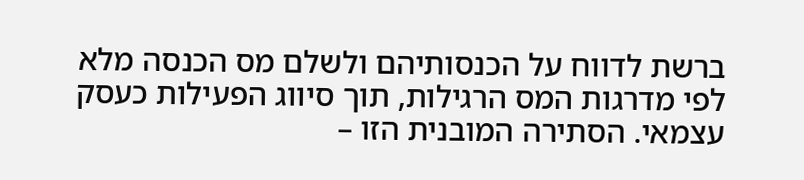ברשת לדווח על הכנסותיהם ולשלם מס הכנסה מלא לפי מדרגות המס הרגילות, תוך סיווג הפעילות כעסק עצמאי. הסתירה המובנית הזו –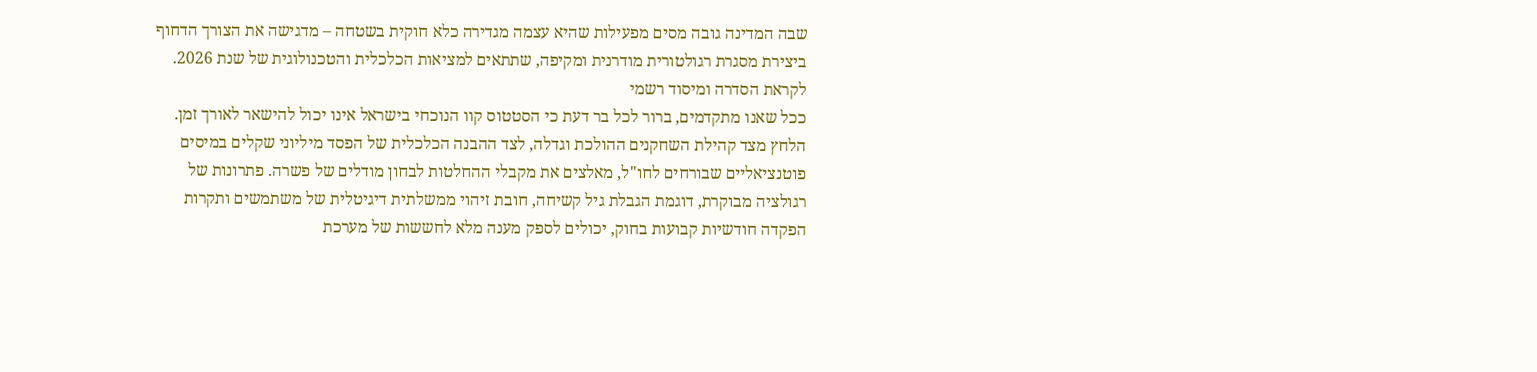שבה המדינה גובה מסים מפעילות שהיא עצמה מגדירה כלא חוקית בשטחה – מדגישה את הצורך הדחוף ביצירת מסגרת רגולטורית מודרנית ומקיפה, שתתאים למציאות הכלכלית והטכנולוגית של שנת 2026.
לקראת הסדרה ומיסוד רשמי
ככל שאנו מתקדמים, ברור לכל בר דעת כי הסטטוס קוו הנוכחי בישראל אינו יכול להישאר לאורך זמן. הלחץ מצד קהילת השחקנים ההולכת וגדלה, לצד ההבנה הכלכלית של הפסד מיליוני שקלים במיסים פוטנציאליים שבורחים לחו"ל, מאלצים את מקבלי ההחלטות לבחון מודלים של פשרה. פתרונות של רגולציה מבוקרת, דוגמת הגבלת גיל קשיחה, חובת זיהוי ממשלתית דיגיטלית של משתמשים ותקרות הפקדה חודשיות קבועות בחוק, יכולים לספק מענה מלא לחששות של מערכת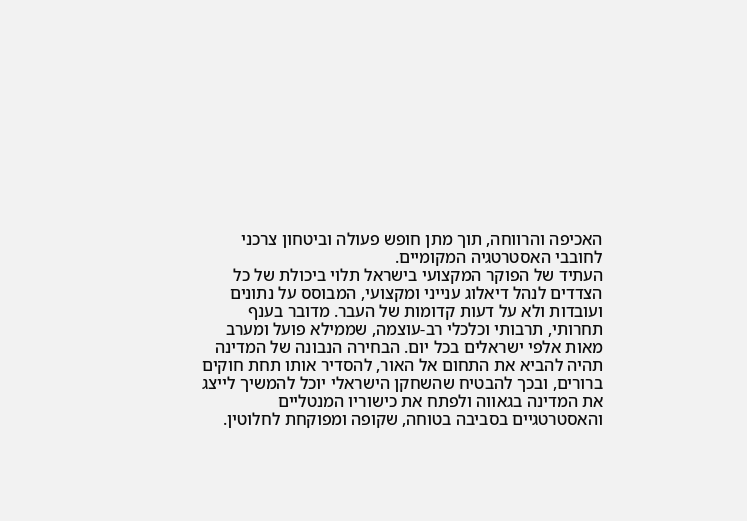האכיפה והרווחה, תוך מתן חופש פעולה וביטחון צרכני לחובבי האסטרטגיה המקומיים.
העתיד של הפוקר המקצועי בישראל תלוי ביכולת של כל הצדדים לנהל דיאלוג ענייני ומקצועי, המבוסס על נתונים ועובדות ולא על דעות קדומות של העבר. מדובר בענף תחרותי, תרבותי וכלכלי רב-עוצמה, שממילא פועל ומערב מאות אלפי ישראלים בכל יום. הבחירה הנבונה של המדינה תהיה להביא את התחום אל האור, להסדיר אותו תחת חוקים ברורים, ובכך להבטיח שהשחקן הישראלי יוכל להמשיך לייצג את המדינה בגאווה ולפתח את כישוריו המנטליים והאסטרטגיים בסביבה בטוחה, שקופה ומפוקחת לחלוטין.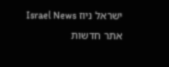ישראל ניוז Israel News אתר חדשות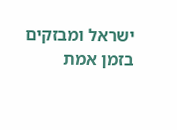ישראל ומבזקים בזמן אמת